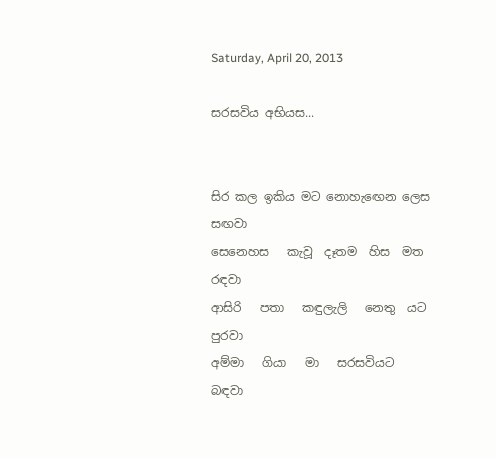Saturday, April 20, 2013

සරසවිය අභියස...


සිර කල ඉකිය මට නොහැඟෙන ලෙස සඟවා
සෙනෙහස   කැවූ  දෑතම  හිස  මත       රඳවා
ආසිරි   පතා   කඳුලැලි   නෙතු  යට      පුරවා
අම්මා   ගියා   මා   සරසවියට              බඳවා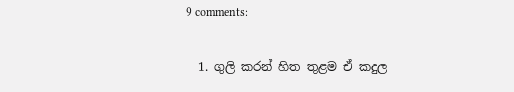9 comments:

  1. ගුලි කරන් හිත තුළම ඒ කදුල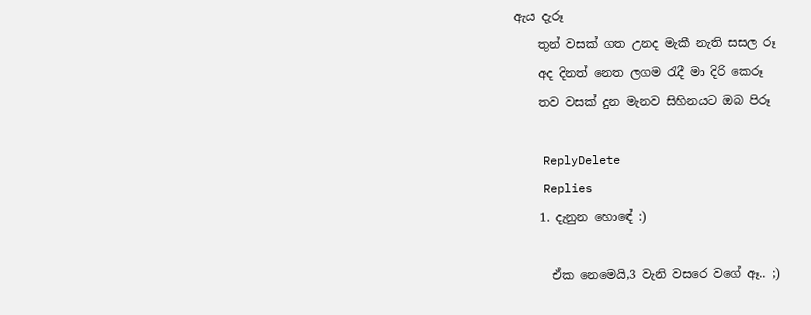ඇය දැරූ
    තුන් වසක් ගත උනද මැකී නැති සසල රූ
    අද දිනත් නෙත ලගම රැදී මා දිරි කෙරූ
    තව වසක් දුන මැනව සිහිනයට ඔබ පිරූ

    ReplyDelete
    Replies
    1. දැනුන හොඳේ :)

      ඒක නෙමෙයි,3 වැනි වසරෙ වගේ ඈ.. ;)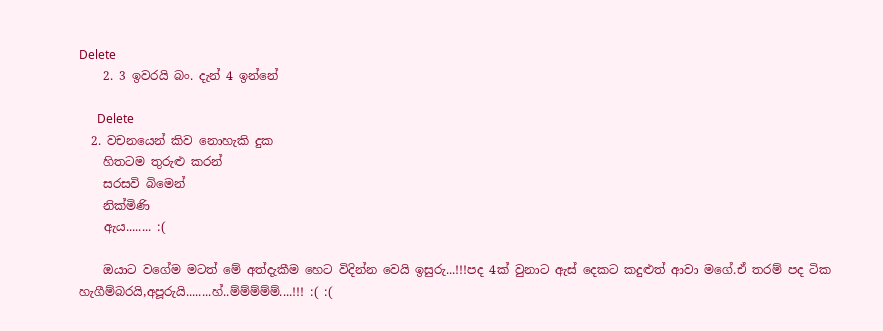Delete
    2. 3 ඉවරයි බං. දැන් 4 ඉන්නේ

      Delete
  2. වචනයෙන් කිව නොහැකි දුක
    හිතටම තුරුළු කරන්
    සරසවි බිමෙන්
    නික්මිණි
    ඇය........ :(

    ඔයාට වගේම මටත් මේ අත්දැකීම හෙට විදින්න වෙයි ඉසුරු...!!!පද 4ක් වුනාට ඇස් දෙකට කදුළුත් ආවා මගේ.ඒ තරම් පද ටික හැගීම්බරයි,අපූරුයි........හ්..ම්ම්ම්ම්ම්....!!! :( :(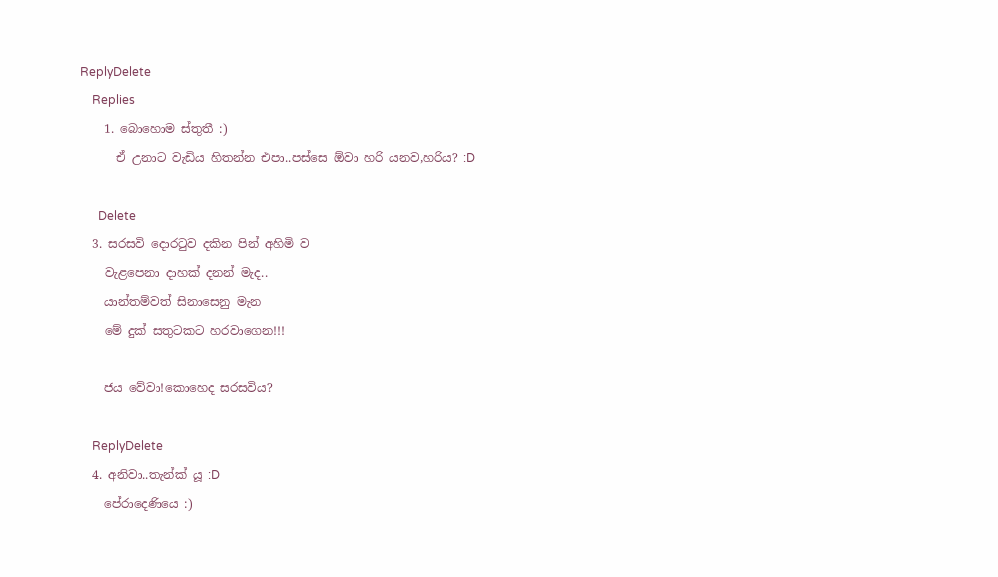ReplyDelete
    Replies
    1. බොහොම ස්තුතී :)
      ඒ උනාට වැඩිය හිතන්න එපා..පස්සෙ ඕවා හරි යනව,හරිය? :D

      Delete
  3. සරසවි දොරටුව දකින පින් අහිමි ව
    වැළපෙනා දාහක් දනන් මැද..
    යාන්තම්වත් සිනාසෙනු මැන
    මේ දුක් සතුටකට හරවාගෙන!!!

    ජය වේවා!කොහෙද සරසවිය?

    ReplyDelete
  4. අනිවා..තැන්ක් යූ :D
    පේරාදෙණියෙ :)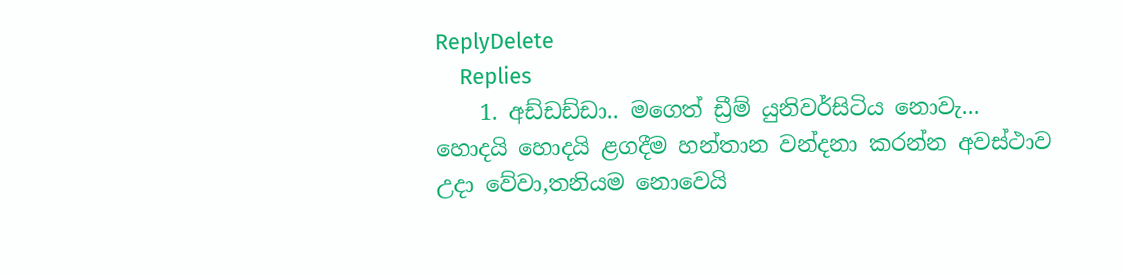ReplyDelete
    Replies
    1. අඩ්ඩඩ්ඩා.. මගෙත් ඩ්‍රීම් යුනිවර්සිටිය නොවැ... හොදයි හොදයි ළගදීම හන්තාන වන්දනා කරන්න අවස්ථාව උදා වේවා,තනියම නොවෙයි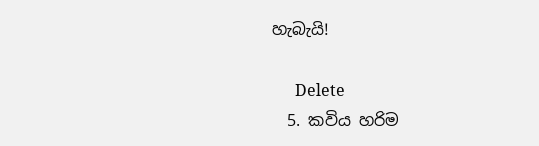හැබැයි!

      Delete
  5. කවිය හරිම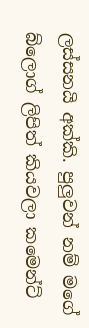ලස්සනයි අක්කි. පුලුවන් නම් මගේ බ්ලොග් ලිපිත් කියවලා කමෙන්ට්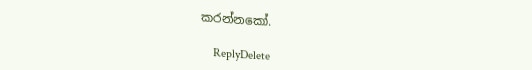කරන්නකෝ.

    ReplyDelete